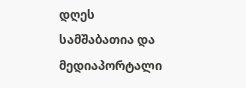დღეს სამშაბათია და მედიაპორტალი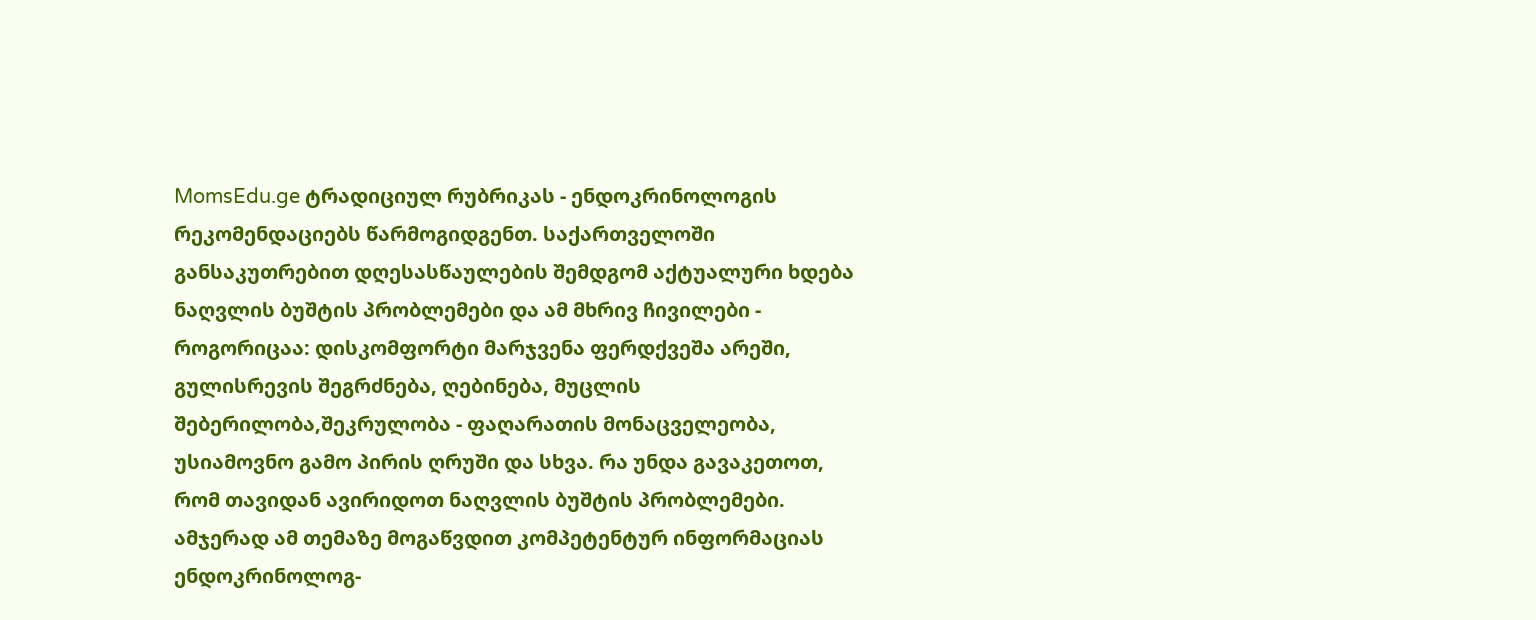MomsEdu.ge ტრადიციულ რუბრიკას - ენდოკრინოლოგის რეკომენდაციებს წარმოგიდგენთ. საქართველოში განსაკუთრებით დღესასწაულების შემდგომ აქტუალური ხდება ნაღვლის ბუშტის პრობლემები და ამ მხრივ ჩივილები - როგორიცაა: დისკომფორტი მარჯვენა ფერდქვეშა არეში, გულისრევის შეგრძნება, ღებინება, მუცლის შებერილობა,შეკრულობა - ფაღარათის მონაცველეობა, უსიამოვნო გამო პირის ღრუში და სხვა. რა უნდა გავაკეთოთ, რომ თავიდან ავირიდოთ ნაღვლის ბუშტის პრობლემები. ამჯერად ამ თემაზე მოგაწვდით კომპეტენტურ ინფორმაციას ენდოკრინოლოგ-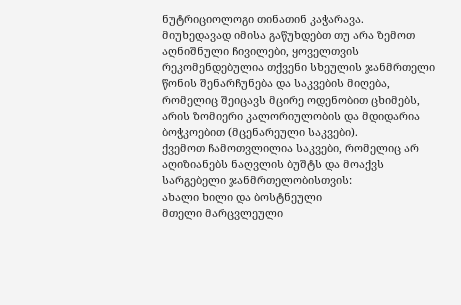ნუტრიციოლოგი თინათინ კაჭარავა.
მიუხედავად იმისა გაწუხდებთ თუ არა ზემოთ აღნიშნული ჩივილები, ყოველთვის რეკომენდებულია თქვენი სხეულის ჯანმრთელი წონის შენარჩუნება და საკვების მიღება, რომელიც შეიცავს მცირე ოდენობით ცხიმებს, არის ზომიერი კალორიულობის და მდიდარია ბოჭკოებით (მცენარეული საკვები).
ქვემოთ ჩამოთვლილია საკვები, რომელიც არ აღიზიანებს ნაღვლის ბუშტს და მოაქვს სარგებელი ჯანმრთელობისთვის:
ახალი ხილი და ბოსტნეული
მთელი მარცვლეული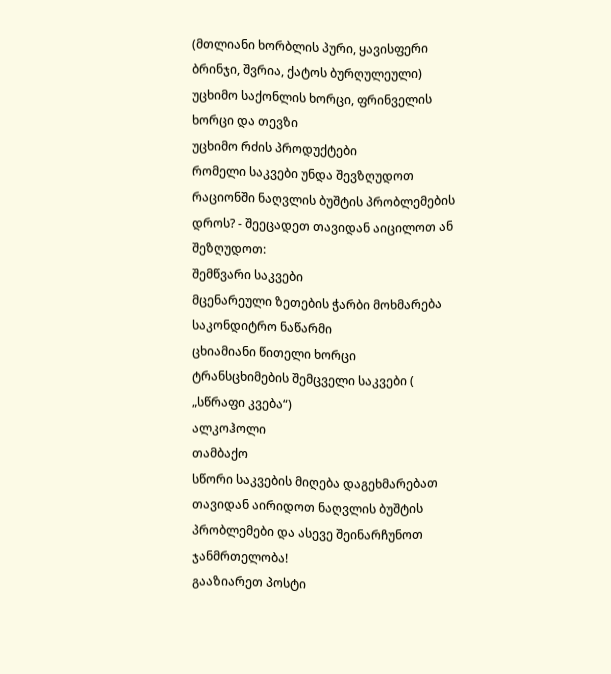(მთლიანი ხორბლის პური, ყავისფერი ბრინჯი, შვრია, ქატოს ბურღულეული)
უცხიმო საქონლის ხორცი, ფრინველის ხორცი და თევზი
უცხიმო რძის პროდუქტები
რომელი საკვები უნდა შევზღუდოთ რაციონში ნაღვლის ბუშტის პრობლემების დროს? - შეეცადეთ თავიდან აიცილოთ ან შეზღუდოთ:
შემწვარი საკვები
მცენარეული ზეთების ჭარბი მოხმარება
საკონდიტრო ნაწარმი
ცხიამიანი წითელი ხორცი
ტრანსცხიმების შემცველი საკვები ( „სწრაფი კვება“)
ალკოჰოლი
თამბაქო
სწორი საკვების მიღება დაგეხმარებათ თავიდან აირიდოთ ნაღვლის ბუშტის პრობლემები და ასევე შეინარჩუნოთ ჯანმრთელობა!
გააზიარეთ პოსტი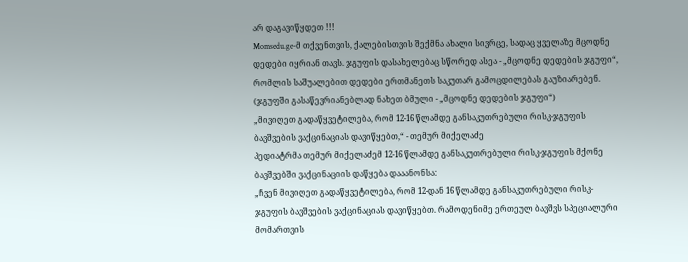არ დაგავიწყდეთ !!!
Momsedu.ge-მ თქვენთვის, ქალებისთვის შექმნა ახალი სივრცე, სადაც ყველაზე მცოდნე დედები იყრიან თავს. ჯგუფის დასახელებაც სწორედ ასეა - „მცოდნე დედების ჯგუფი“, რომლის საშუალებით დედები ერთმანეთს საკუთარ გამოცდილებას გაუზიარებენ. (ჯგუფში გასაწევრიანებლად ნახეთ ბმული - „მცოდნე დედების ჯგუფი“)
„მივიღეთ გადაწყვეტილება, რომ 12-16 წლამდე განსაკუთრებული რისკ-ჯგუფის ბავშვების ვაქცინაციას დავიწყებთ,“ - თემურ მიქელაძე
პედიატრმა თემურ მიქელაძემ 12-16 წლამდე განსაკუთრებული რისკ-ჯგუფის მქონე ბავშვებში ვაქცინაციის დაწყება დააანონსა:
„ჩვენ მივიღეთ გადაწყვეტილება, რომ 12-დან 16 წლამდე განსაკუთრებული რისკ-ჯგუფის ბავშვების ვაქცინაციას დავიწყებთ. რამოდენიმე ერთეულ ბავშვს სპეციალური მომართვის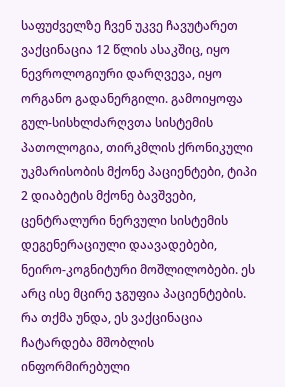საფუძველზე ჩვენ უკვე ჩავუტარეთ ვაქცინაცია 12 წლის ასაკშიც, იყო ნევროლოგიური დარღვევა, იყო ორგანო გადანერგილი. გამოიყოფა გულ-სისხლძარღვთა სისტემის პათოლოგია, თირკმლის ქრონიკული უკმარისობის მქონე პაციენტები, ტიპი 2 დიაბეტის მქონე ბავშვები, ცენტრალური ნერვული სისტემის დეგენერაციული დაავადებები, ნეირო-კოგნიტური მოშლილობები. ეს არც ისე მცირე ჯგუფია პაციენტების. რა თქმა უნდა, ეს ვაქცინაცია ჩატარდება მშობლის ინფორმირებული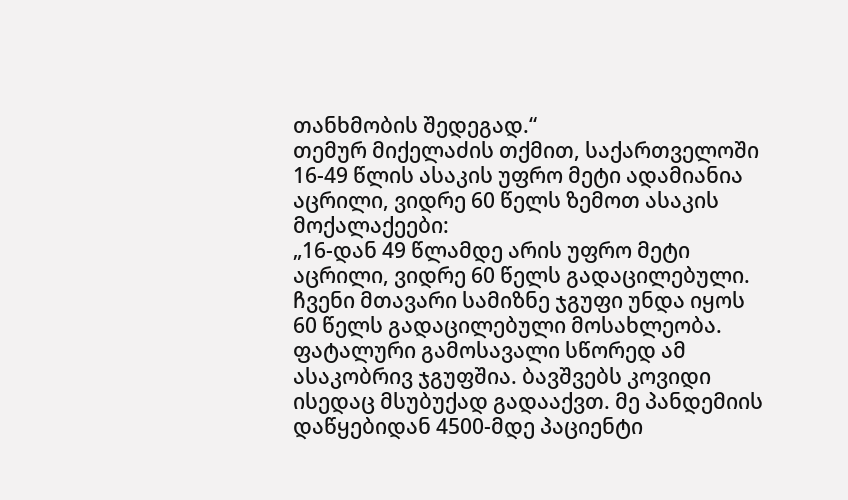თანხმობის შედეგად.“
თემურ მიქელაძის თქმით, საქართველოში 16-49 წლის ასაკის უფრო მეტი ადამიანია აცრილი, ვიდრე 60 წელს ზემოთ ასაკის მოქალაქეები:
„16-დან 49 წლამდე არის უფრო მეტი აცრილი, ვიდრე 60 წელს გადაცილებული. ჩვენი მთავარი სამიზნე ჯგუფი უნდა იყოს 60 წელს გადაცილებული მოსახლეობა. ფატალური გამოსავალი სწორედ ამ ასაკობრივ ჯგუფშია. ბავშვებს კოვიდი ისედაც მსუბუქად გადააქვთ. მე პანდემიის დაწყებიდან 4500-მდე პაციენტი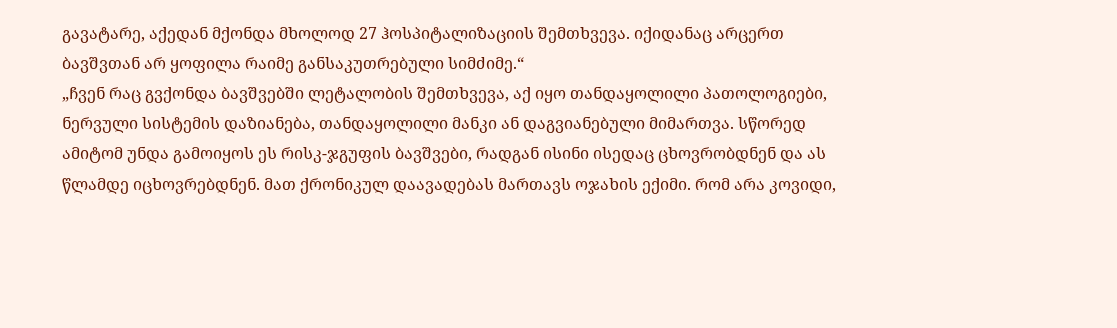გავატარე, აქედან მქონდა მხოლოდ 27 ჰოსპიტალიზაციის შემთხვევა. იქიდანაც არცერთ ბავშვთან არ ყოფილა რაიმე განსაკუთრებული სიმძიმე.“
„ჩვენ რაც გვქონდა ბავშვებში ლეტალობის შემთხვევა, აქ იყო თანდაყოლილი პათოლოგიები, ნერვული სისტემის დაზიანება, თანდაყოლილი მანკი ან დაგვიანებული მიმართვა. სწორედ ამიტომ უნდა გამოიყოს ეს რისკ-ჯგუფის ბავშვები, რადგან ისინი ისედაც ცხოვრობდნენ და ას წლამდე იცხოვრებდნენ. მათ ქრონიკულ დაავადებას მართავს ოჯახის ექიმი. რომ არა კოვიდი,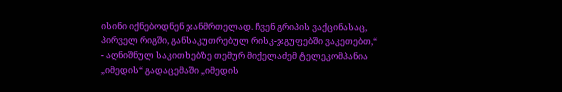ისინი იქნებოდნენ ჯანმრთელად. ჩვენ გრიპის ვაქცინასაც, პირველ რიგში, განსაკუთრებულ რისკ-ჯგუფებში ვაკეთებთ,“ - აღნიშნულ საკითხებზე თემურ მიქელაძემ ტელეკომპანია „იმედის“ გადაცემაში „იმედის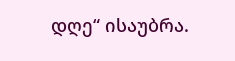დღე“ ისაუბრა.